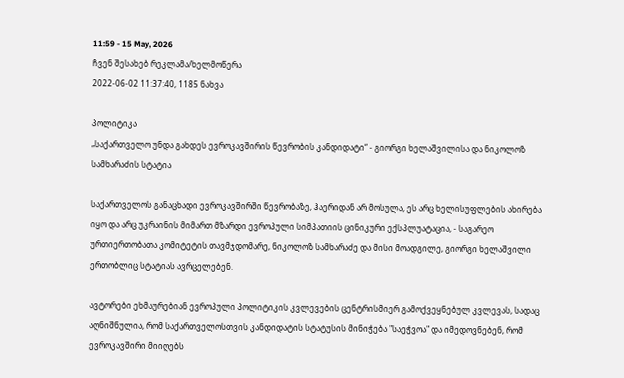11:59 - 15 May, 2026
ჩვენ შესახებ რეკლამა/ხელმოწერა
2022-06-02 11:37:40, 1185 ნახვა

პოლიტიკა
„საქართველო უნდა გახდეს ევროკავშირის წევრობის კანდიდატი“ - გიორგი ხელაშვილისა და ნიკოლოზ სამხარაძის სტატია

საქართველოს განაცხადი ევროკავშირში წევრობაზე, ჰაერიდან არ მოსულა, ეს არც ხელისუფლების ახირება იყო და არც უკრაინის მიმართ მზარდი ევროპული სიმპათიის ცინიკური ექსპლუატაცია, - საგარეო ურთიერთობათა კომიტეტის თავმჯდომარე, ნიკოლოზ სამხარაძე და მისი მოადგილე, გიორგი ხელაშვილი ერთობლიც სტატიას ავრცელებენ.

ავტორები ეხმაურებიან ევროპული პოლიტიკის კვლევების ცენტრისმიერ გამოქვეყნებულ კვლევას, სადაც აღნიშნულია, რომ საქართველოსთვის კანდიდატის სტატუსის მინიჭება "საეჭვოა" და იმედოვნებენ, რომ ევროკავშირი მიიღებს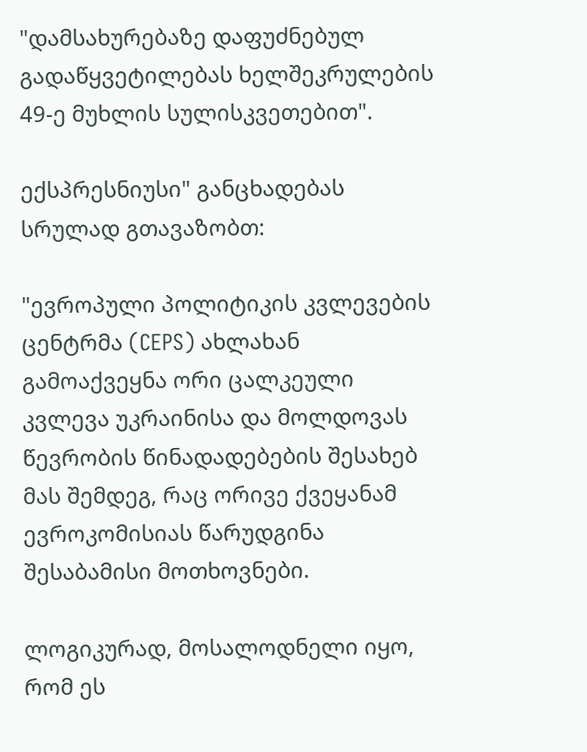"დამსახურებაზე დაფუძნებულ გადაწყვეტილებას ხელშეკრულების 49-ე მუხლის სულისკვეთებით".

ექსპრესნიუსი" განცხადებას სრულად გთავაზობთ:

"ევროპული პოლიტიკის კვლევების ცენტრმა (CEPS) ახლახან გამოაქვეყნა ორი ცალკეული კვლევა უკრაინისა და მოლდოვას წევრობის წინადადებების შესახებ მას შემდეგ, რაც ორივე ქვეყანამ ევროკომისიას წარუდგინა შესაბამისი მოთხოვნები.

ლოგიკურად, მოსალოდნელი იყო, რომ ეს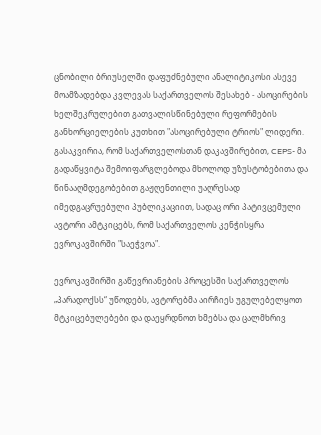ცნობილი ბრიუსელში დაფუძნებული ანალიტიკოსი ასევე მოამზადებდა კვლევას საქართველოს შესახებ - ასოცირების ხელშეკრულებით გათვალისწინებული რეფორმების განხორციელების კუთხით "ასოცირებული ტრიოს" ლიდერი. გასაკვირია, რომ საქართველოსთან დაკავშირებით, CEPS- მა გადაწყვიტა შემოიფარგლებოდა მხოლოდ უზუსტობებითა და წინააღმდეგობებით გაჟღენთილი უაღრესად იმედგაცრუებული პუბლიკაციით, სადაც ორი პატივცემული ავტორი ამტკიცებს, რომ საქართველოს კენჭისყრა ევროკავშირში "საეჭვოა".

ევროკავშირში გაწევრიანების პროცესში საქართველოს „პარადოქსს“ უწოდებს, ავტორებმა აირჩიეს უგულებელყოთ მტკიცებულებები და დაეყრდნოთ ხმებსა და ცალმხრივ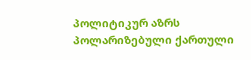პოლიტიკურ აზრს პოლარიზებული ქართული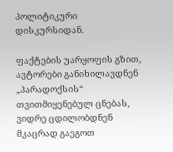პოლიტიკური დისკურსიდან.

ფაქტების უარყოფის გზით, ავტორები განიხილავდნენ „პარადოქსის“ თვითმიყენებულ ცნებას, ვიდრე ცდილობდნენ მკაცრად გაეგოთ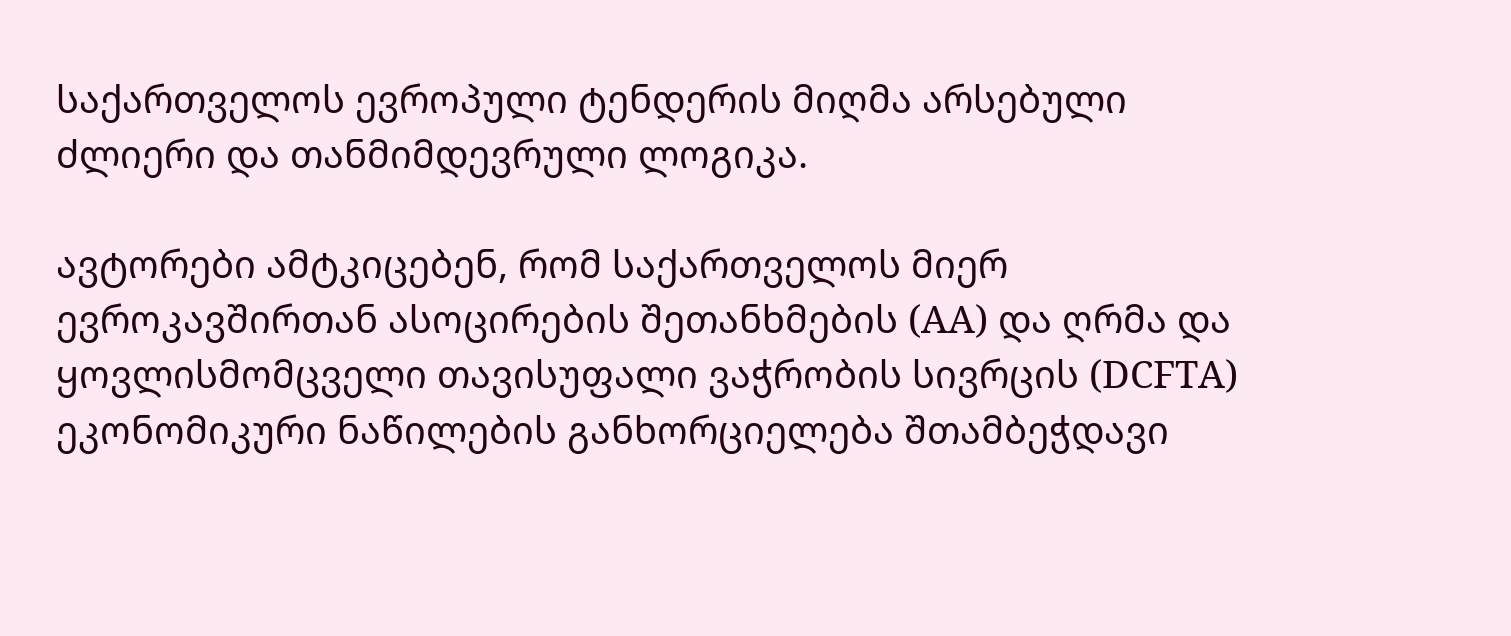საქართველოს ევროპული ტენდერის მიღმა არსებული ძლიერი და თანმიმდევრული ლოგიკა.

ავტორები ამტკიცებენ, რომ საქართველოს მიერ ევროკავშირთან ასოცირების შეთანხმების (AA) და ღრმა და ყოვლისმომცველი თავისუფალი ვაჭრობის სივრცის (DCFTA) ეკონომიკური ნაწილების განხორციელება შთამბეჭდავი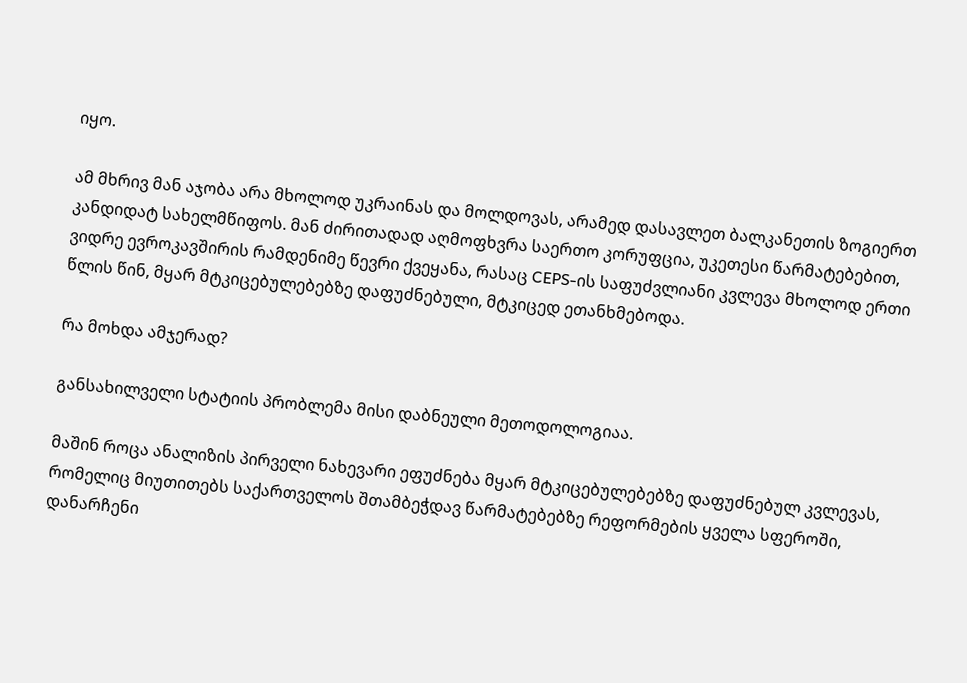იყო.

ამ მხრივ მან აჯობა არა მხოლოდ უკრაინას და მოლდოვას, არამედ დასავლეთ ბალკანეთის ზოგიერთ კანდიდატ სახელმწიფოს. მან ძირითადად აღმოფხვრა საერთო კორუფცია, უკეთესი წარმატებებით, ვიდრე ევროკავშირის რამდენიმე წევრი ქვეყანა, რასაც CEPS-ის საფუძვლიანი კვლევა მხოლოდ ერთი წლის წინ, მყარ მტკიცებულებებზე დაფუძნებული, მტკიცედ ეთანხმებოდა.

რა მოხდა ამჯერად?

განსახილველი სტატიის პრობლემა მისი დაბნეული მეთოდოლოგიაა.

მაშინ როცა ანალიზის პირველი ნახევარი ეფუძნება მყარ მტკიცებულებებზე დაფუძნებულ კვლევას, რომელიც მიუთითებს საქართველოს შთამბეჭდავ წარმატებებზე რეფორმების ყველა სფეროში, დანარჩენი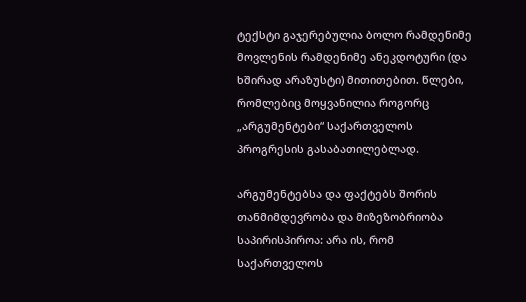ტექსტი გაჯერებულია ბოლო რამდენიმე მოვლენის რამდენიმე ანეკდოტური (და ხშირად არაზუსტი) მითითებით. წლები, რომლებიც მოყვანილია როგორც „არგუმენტები“ საქართველოს პროგრესის გასაბათილებლად.

არგუმენტებსა და ფაქტებს შორის თანმიმდევრობა და მიზეზობრიობა საპირისპიროა: არა ის, რომ საქართველოს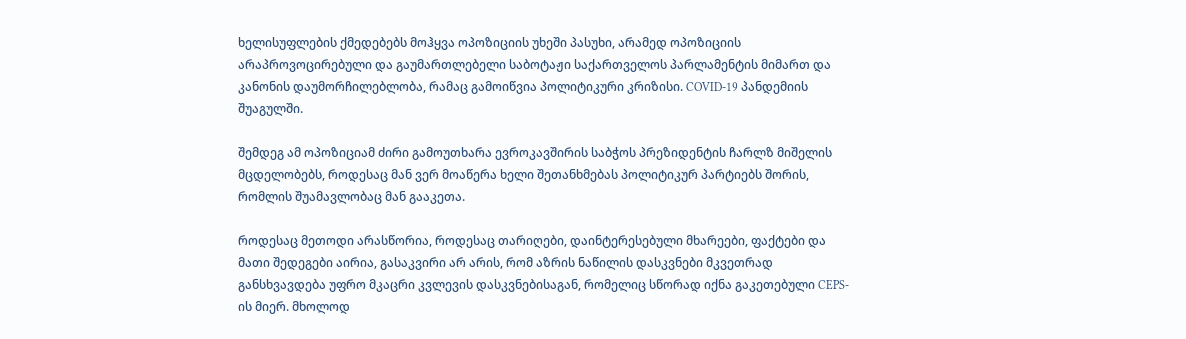ხელისუფლების ქმედებებს მოჰყვა ოპოზიციის უხეში პასუხი, არამედ ოპოზიციის არაპროვოცირებული და გაუმართლებელი საბოტაჟი საქართველოს პარლამენტის მიმართ და კანონის დაუმორჩილებლობა, რამაც გამოიწვია პოლიტიკური კრიზისი. COVID-19 პანდემიის შუაგულში.

შემდეგ ამ ოპოზიციამ ძირი გამოუთხარა ევროკავშირის საბჭოს პრეზიდენტის ჩარლზ მიშელის მცდელობებს, როდესაც მან ვერ მოაწერა ხელი შეთანხმებას პოლიტიკურ პარტიებს შორის, რომლის შუამავლობაც მან გააკეთა.

როდესაც მეთოდი არასწორია, როდესაც თარიღები, დაინტერესებული მხარეები, ფაქტები და მათი შედეგები აირია, გასაკვირი არ არის, რომ აზრის ნაწილის დასკვნები მკვეთრად განსხვავდება უფრო მკაცრი კვლევის დასკვნებისაგან, რომელიც სწორად იქნა გაკეთებული CEPS-ის მიერ. მხოლოდ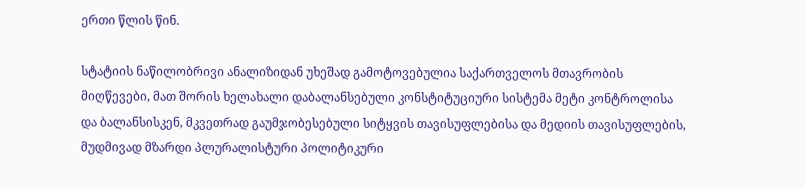ერთი წლის წინ.

სტატიის ნაწილობრივი ანალიზიდან უხეშად გამოტოვებულია საქართველოს მთავრობის მიღწევები, მათ შორის ხელახალი დაბალანსებული კონსტიტუციური სისტემა მეტი კონტროლისა და ბალანსისკენ, მკვეთრად გაუმჯობესებული სიტყვის თავისუფლებისა და მედიის თავისუფლების, მუდმივად მზარდი პლურალისტური პოლიტიკური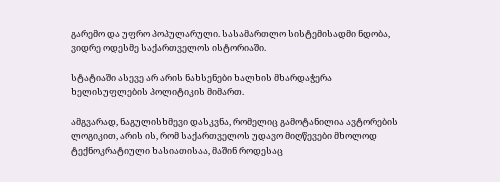გარემო და უფრო პოპულარული. სასამართლო სისტემისადმი ნდობა, ვიდრე ოდესმე საქართველოს ისტორიაში.

სტატიაში ასევე არ არის ნახსენები ხალხის მხარდაჭერა ხელისუფლების პოლიტიკის მიმართ.

ამგვარად, ნაგულისხმევი დასკვნა, რომელიც გამოტანილია ავტორების ლოგიკით, არის ის, რომ საქართველოს უდავო მიღწევები მხოლოდ ტექნოკრატიული ხასიათისაა, მაშინ როდესაც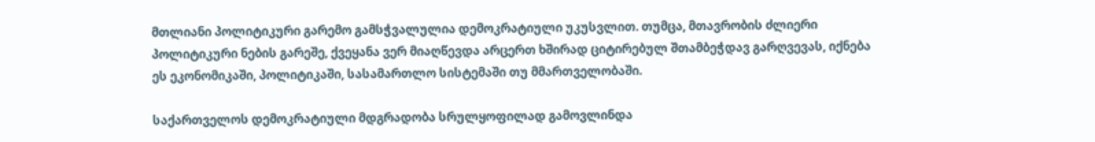მთლიანი პოლიტიკური გარემო გამსჭვალულია დემოკრატიული უკუსვლით. თუმცა, მთავრობის ძლიერი პოლიტიკური ნების გარეშე, ქვეყანა ვერ მიაღწევდა არცერთ ხშირად ციტირებულ შთამბეჭდავ გარღვევას, იქნება ეს ეკონომიკაში, პოლიტიკაში, სასამართლო სისტემაში თუ მმართველობაში.

საქართველოს დემოკრატიული მდგრადობა სრულყოფილად გამოვლინდა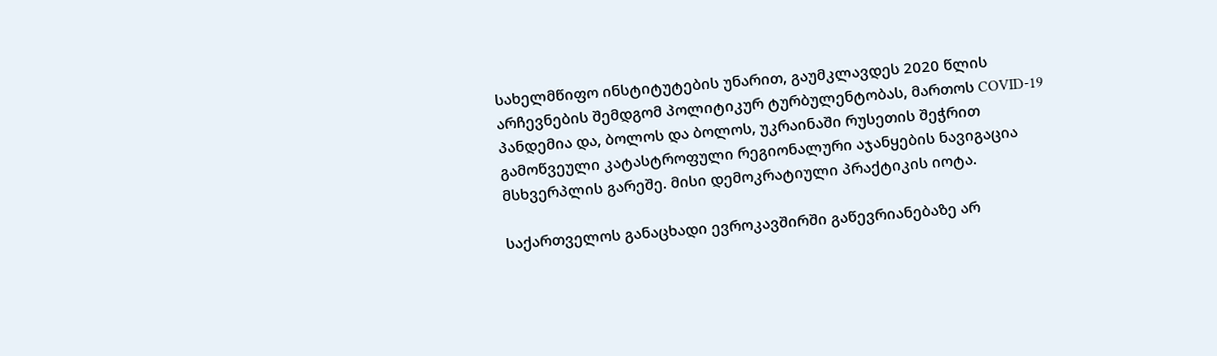სახელმწიფო ინსტიტუტების უნარით, გაუმკლავდეს 2020 წლის არჩევნების შემდგომ პოლიტიკურ ტურბულენტობას, მართოს COVID-19 პანდემია და, ბოლოს და ბოლოს, უკრაინაში რუსეთის შეჭრით გამოწვეული კატასტროფული რეგიონალური აჯანყების ნავიგაცია მსხვერპლის გარეშე. მისი დემოკრატიული პრაქტიკის იოტა.

საქართველოს განაცხადი ევროკავშირში გაწევრიანებაზე არ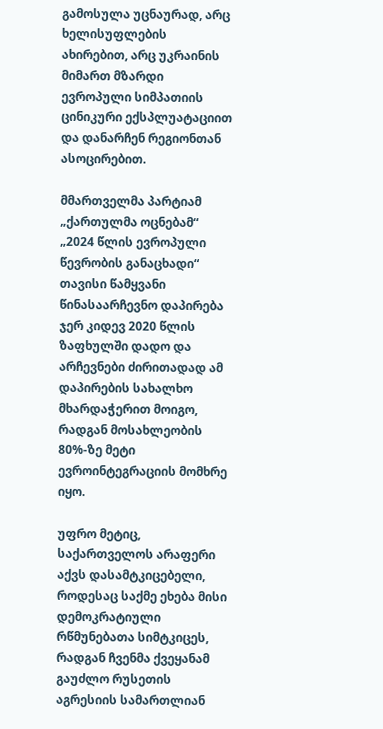გამოსულა უცნაურად, არც ხელისუფლების ახირებით, არც უკრაინის მიმართ მზარდი ევროპული სიმპათიის ცინიკური ექსპლუატაციით და დანარჩენ რეგიონთან ასოცირებით.

მმართველმა პარტიამ „ქართულმა ოცნებამ“ „2024 წლის ევროპული წევრობის განაცხადი“ თავისი წამყვანი წინასაარჩევნო დაპირება ჯერ კიდევ 2020 წლის ზაფხულში დადო და არჩევნები ძირითადად ამ დაპირების სახალხო მხარდაჭერით მოიგო, რადგან მოსახლეობის 80%-ზე მეტი ევროინტეგრაციის მომხრე იყო.

უფრო მეტიც, საქართველოს არაფერი აქვს დასამტკიცებელი, როდესაც საქმე ეხება მისი დემოკრატიული რწმუნებათა სიმტკიცეს, რადგან ჩვენმა ქვეყანამ გაუძლო რუსეთის აგრესიის სამართლიან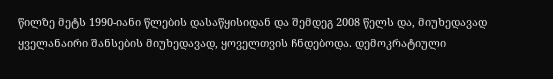წილზე მეტს 1990-იანი წლების დასაწყისიდან და შემდეგ 2008 წელს და, მიუხედავად ყველანაირი შანსების მიუხედავად, ყოველთვის ჩნდებოდა. დემოკრატიული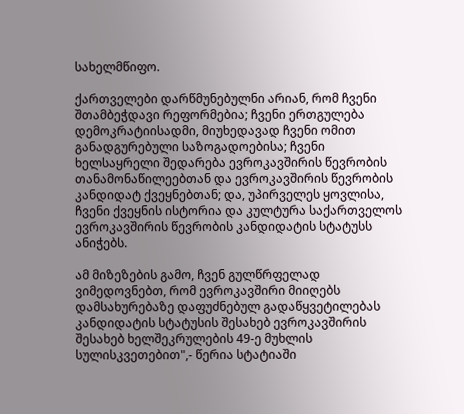სახელმწიფო.

ქართველები დარწმუნებულნი არიან, რომ ჩვენი შთამბეჭდავი რეფორმებია; ჩვენი ერთგულება დემოკრატიისადმი, მიუხედავად ჩვენი ომით განადგურებული საზოგადოებისა; ჩვენი ხელსაყრელი შედარება ევროკავშირის წევრობის თანამონაწილეებთან და ევროკავშირის წევრობის კანდიდატ ქვეყნებთან; და, უპირველეს ყოვლისა, ჩვენი ქვეყნის ისტორია და კულტურა საქართველოს ევროკავშირის წევრობის კანდიდატის სტატუსს ანიჭებს.

ამ მიზეზების გამო, ჩვენ გულწრფელად ვიმედოვნებთ, რომ ევროკავშირი მიიღებს დამსახურებაზე დაფუძნებულ გადაწყვეტილებას კანდიდატის სტატუსის შესახებ ევროკავშირის შესახებ ხელშეკრულების 49-ე მუხლის სულისკვეთებით",- წერია სტატიაში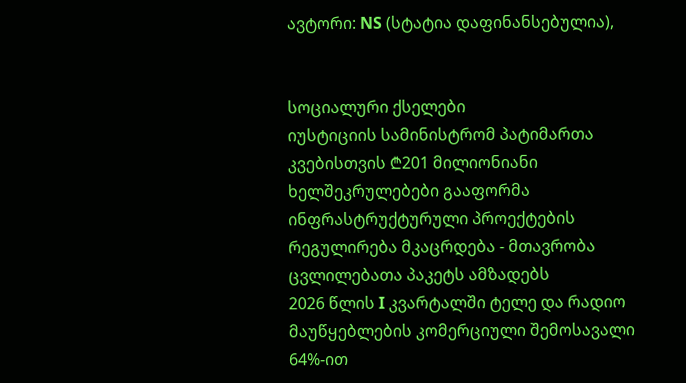ავტორი: NS (სტატია დაფინანსებულია),


სოციალური ქსელები
იუსტიციის სამინისტრომ პატიმართა კვებისთვის ₾201 მილიონიანი ხელშეკრულებები გააფორმა
ინფრასტრუქტურული პროექტების რეგულირება მკაცრდება - მთავრობა ცვლილებათა პაკეტს ამზადებს
2026 წლის I კვარტალში ტელე და რადიო მაუწყებლების კომერციული შემოსავალი 64%-ით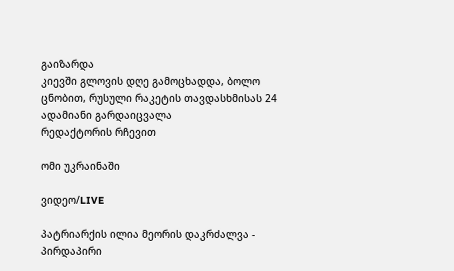გაიზარდა
კიევში გლოვის დღე გამოცხადდა, ბოლო ცნობით, რუსული რაკეტის თავდასხმისას 24 ადამიანი გარდაიცვალა
რედაქტორის რჩევით

ომი უკრაინაში

ვიდეო/LIVE

პატრიარქის ილია მეორის დაკრძალვა - პირდაპირი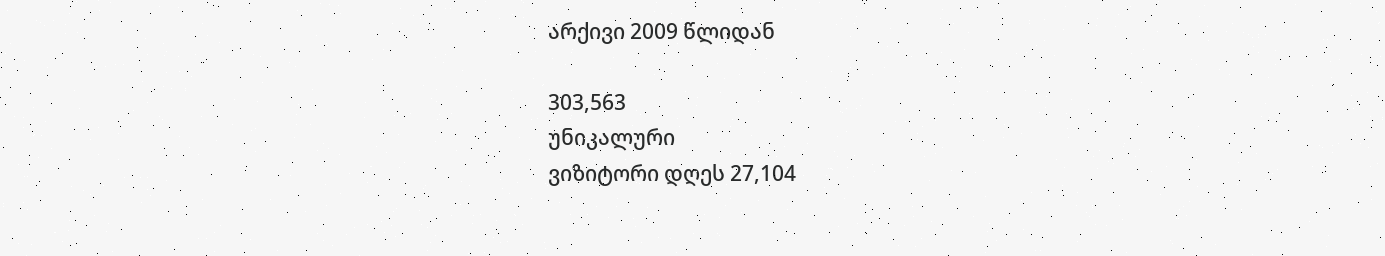არქივი 2009 წლიდან

303,563
უნიკალური
ვიზიტორი დღეს 27,104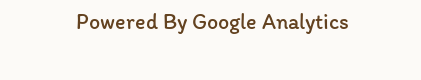Powered By Google Analytics